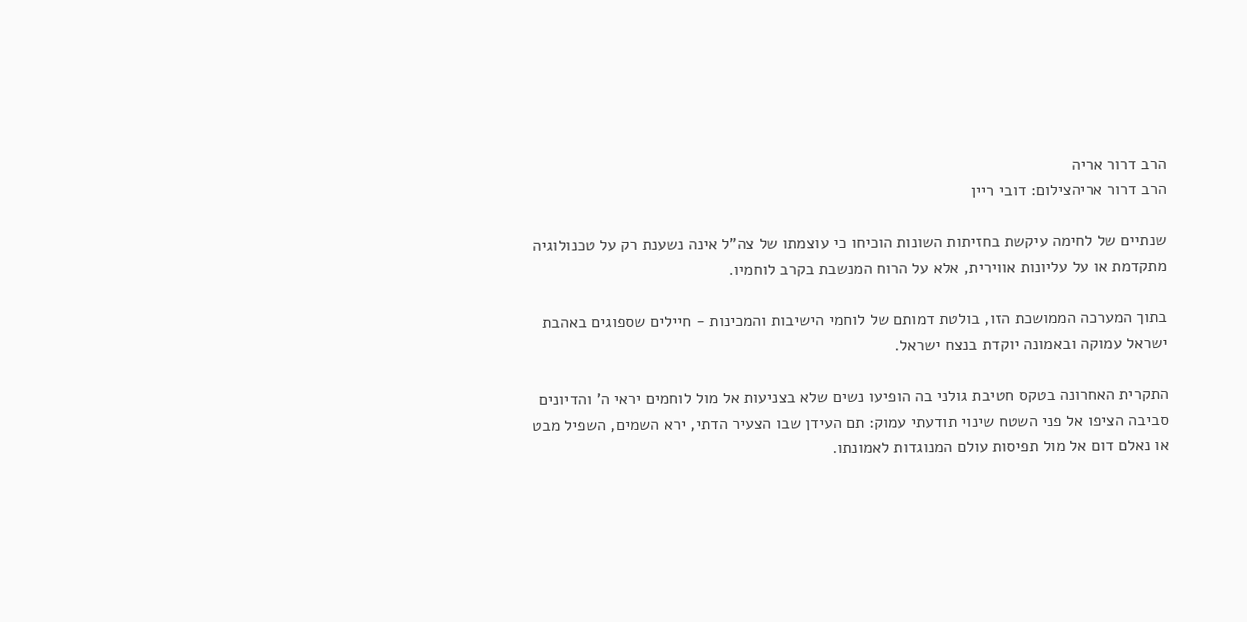הרב דרור אריה
הרב דרור אריהצילום: דובי ריין

שנתיים של לחימה עיקשת בחזיתות השונות הוכיחו כי עוצמתו של צה"ל אינה נשענת רק על טכנולוגיה מתקדמת או על עליונות אווירית, אלא על הרוח המנשבת בקרב לוחמיו.

בתוך המערכה הממושכת הזו, בולטת דמותם של לוחמי הישיבות והמכינות - חיילים שספוגים באהבת ישראל עמוקה ובאמונה יוקדת בנצח ישראל.

התקרית האחרונה בטקס חטיבת גולני בה הופיעו נשים שלא בצניעות אל מול לוחמים יראי ה' והדיונים סביבה הציפו אל פני השטח שינוי תודעתי עמוק: תם העידן שבו הצעיר הדתי, ירא השמים, השפיל מבט או נאלם דום אל מול תפיסות עולם המנוגדות לאמונתו.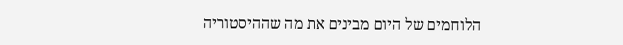הלוחמים של היום מבינים את מה שההיסטוריה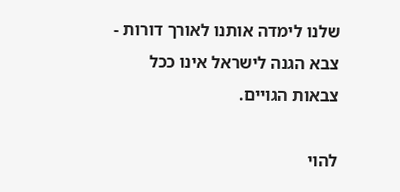שלנו לימדה אותנו לאורך דורות - צבא הגנה לישראל אינו ככל צבאות הגויים.

להוי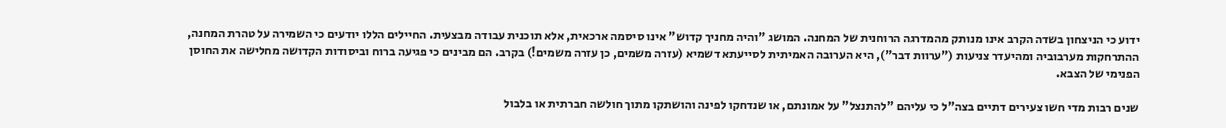ידוע כי הניצחון בשדה הקרב אינו מנותק מהמדרגה הרוחנית של המחנה. המושג "והיה מחניך קדוש" אינו סיסמה ארכאית, אלא תוכנית עבודה מבצעית. החיילים הללו יודעים כי השמירה על טהרת המחנה, ההתרחקות מערבוביה ומהיעדר צניעות ("ערוות דבר"), היא הערובה האמיתית לסייעתא דשמיא (עזרה משמים, כן עזרה משמים!) בקרב. הם מבינים כי פגיעה ברוח וביסודות הקדושה מחלישה את החוסן הפנימי של הצבא.

שנים רבות מדי חשו צעירים דתיים בצה"ל כי עליהם "להתנצל" על אמונתם, או שנדחקו לפינה והושתקו מתוך חולשה חברתית או בלבול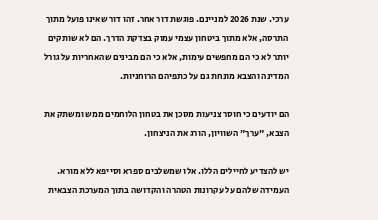ערכי. שנת 2026 למניינם. פוגשת דור אחר. זהו דור שאינו פועל מתוך התרסה, אלא מתוך ביטחון עצמי עמוק בצדקת הדרך. הם לא שותקים יותר לא כי הם מחפשים עימות, אלא כי הם מבינים שהאחריות על גורל המדינה והצבא מונחת גם על כתפיהם הרוחניות.

הם יודעים כי חוסר צניעות מסכן את בטחון הלוחמים ממש ומשתק את הצבא, "ערך" השוויון, הורג את הניצחון.

יש להצדיע לחיילים הללו. אלו שמשלבים ספרא וסייפא ללא מורא. העמידה שלהם על עקרונות הטהרה והקדושה בתוך המערכת הצבאית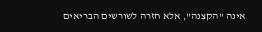אינה "הקצנה", אלא חזרה לשורשים הבריאים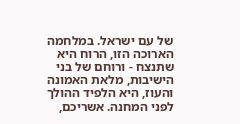של עם ישראל. במלחמה הארוכה הזו, הרוח היא שתנצח - ורוחם של בני הישיבות, מלאת האמונה והעוז, היא הלפיד ההולך לפני המחנה. אשריכם,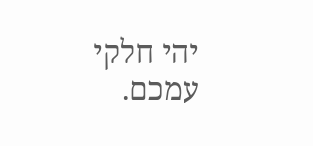יהי חלקי עמכם.